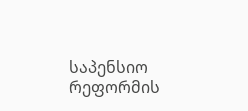საპენსიო რეფორმის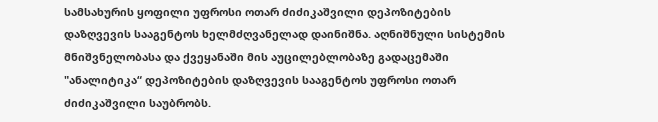სამსახურის ყოფილი უფროსი ოთარ ძიძიკაშვილი დეპოზიტების დაზღვევის სააგენტოს ხელმძღვანელად დაინიშნა. აღნიშნული სისტემის მნიშვნელობასა და ქვეყანაში მის აუცილებლობაზე გადაცემაში "ანალიტიკა“ დეპოზიტების დაზღვევის სააგენტოს უფროსი ოთარ ძიძიკაშვილი საუბრობს.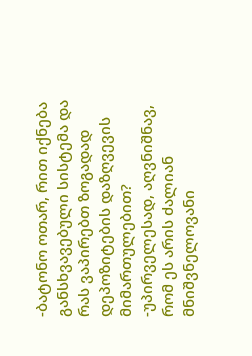-ბატონო ოთარ, რით იქნება განსხვავებული სისტემა და რას ვაპირებთ ზოგადად დეპოზიტების დაზღვევის მიმართულებით?
-უპირველესად, აღვნიშნავ, რომ ეს არის ძალიან მნიშვნელოვანი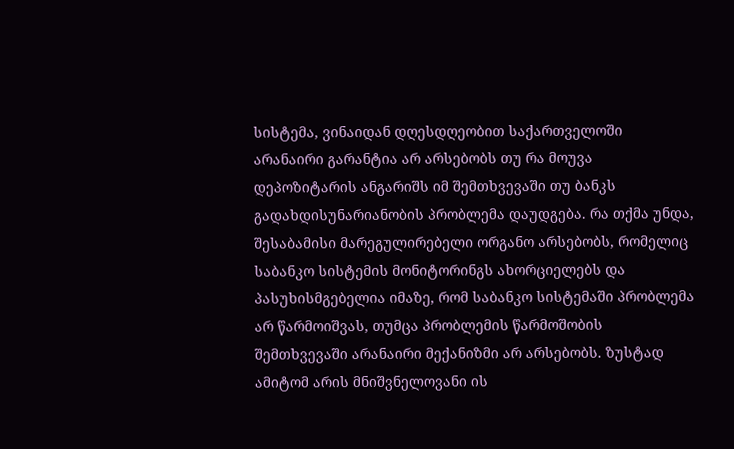სისტემა, ვინაიდან დღესდღეობით საქართველოში არანაირი გარანტია არ არსებობს თუ რა მოუვა დეპოზიტარის ანგარიშს იმ შემთხვევაში თუ ბანკს გადახდისუნარიანობის პრობლემა დაუდგება. რა თქმა უნდა, შესაბამისი მარეგულირებელი ორგანო არსებობს, რომელიც საბანკო სისტემის მონიტორინგს ახორციელებს და პასუხისმგებელია იმაზე, რომ საბანკო სისტემაში პრობლემა არ წარმოიშვას, თუმცა პრობლემის წარმოშობის შემთხვევაში არანაირი მექანიზმი არ არსებობს. ზუსტად ამიტომ არის მნიშვნელოვანი ის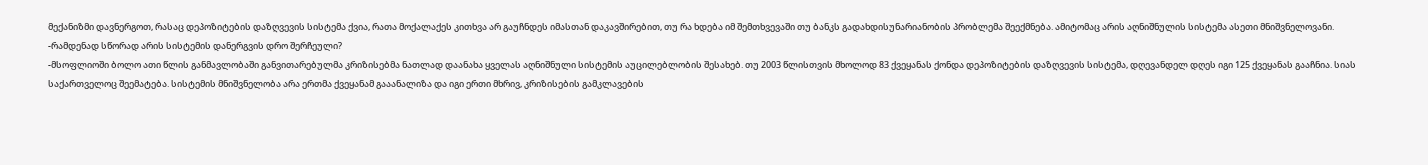მექანიზმი დავნერგოთ, რასაც დეპოზიტების დაზღვევის სისტემა ქვია, რათა მოქალაქეს კითხვა არ გაუჩნდეს იმასთან დაკავშირებით, თუ რა ხდება იმ შემთხვევაში თუ ბანკს გადახდისუნარიანობის პრობლემა შეექმნება. ამიტომაც არის აღნიშნულის სისტემა ასეთი მნიშვნელოვანი.
-რამდენად სწორად არის სისტემის დანერგვის დრო შერჩეული?
-მსოფლიოში ბოლო ათი წლის განმავლობაში განვითარებულმა კრიზისებმა ნათლად დაანახა ყველას აღნიშნული სისტემის აუცილებლობის შესახებ. თუ 2003 წლისთვის მხოლოდ 83 ქვეყანას ქონდა დეპოზიტების დაზღვევის სისტემა, დღევანდელ დღეს იგი 125 ქვეყანას გააჩნია. სიას საქართველოც შეემატება. სისტემის მნიშვნელობა არა ერთმა ქვეყანამ გააანალიზა და იგი ერთი მხრივ, კრიზისების გამკლავების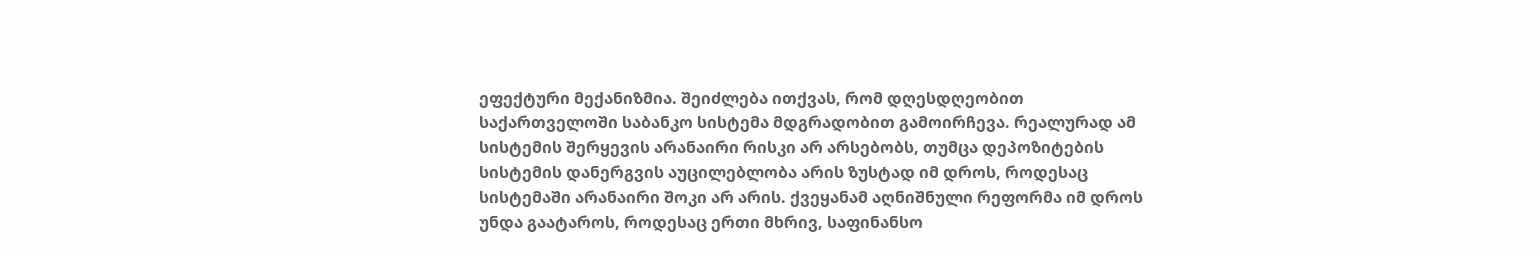ეფექტური მექანიზმია. შეიძლება ითქვას, რომ დღესდღეობით საქართველოში საბანკო სისტემა მდგრადობით გამოირჩევა. რეალურად ამ სისტემის შერყევის არანაირი რისკი არ არსებობს, თუმცა დეპოზიტების სისტემის დანერგვის აუცილებლობა არის ზუსტად იმ დროს, როდესაც სისტემაში არანაირი შოკი არ არის. ქვეყანამ აღნიშნული რეფორმა იმ დროს უნდა გაატაროს, როდესაც ერთი მხრივ, საფინანსო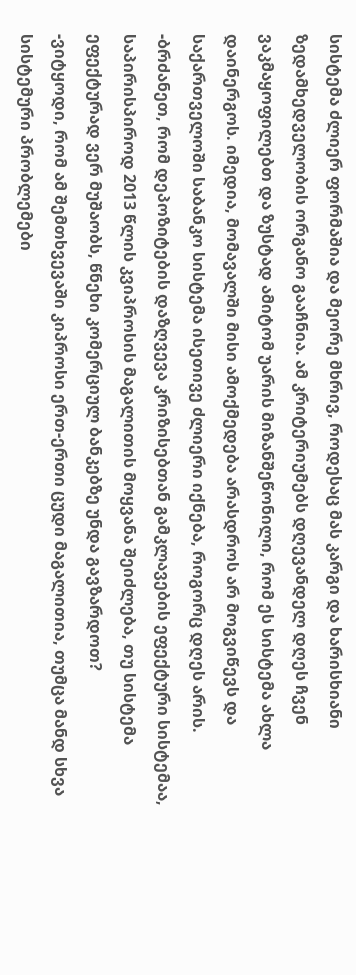სისტემა ძლიერ ფორმაშია და მეორე მხრივ, როდესაც მას კარგი და ხარისხიანი ზედამხედველობის ორგანო გააჩნია. ამ კრიტერიუმებს დღევანდელ დღეს ჩვენ ვაკმაყოფილებთ და ზუსტად ამიტომ უარის მიზანშეწონილი, რომ ეს სისტემა ახლა დაინერგოს. იმედია, მომავალში მისი ამოქმედება არასდროს არ მოგვიწევს და საქართველოში საბანკო სისტემა ისეთივე ძლიერი იქნება, როგორც დღეს არის.
-ბრძანეთ, რომ დეპოზიტების დაზღვევა კრიზისებთან გამკლავების ეფექტური სისტემაა, საპირისპიროდ 2013 წლის კვიპროსის მაგალითის მოყვანა შეიძლება, თუ სისტემა ეფექტურად ვერ მუშაობს, წნეხი კომერციულ ბანკებზე უნდა გავზარდოთ?
-ვიტყოდი, რომ ამ შემთხვევაში კიპროსი ერთ-ერთი ცუდი მაგალითია, თუმცა მანდ სხვა სისტემური პრობლემები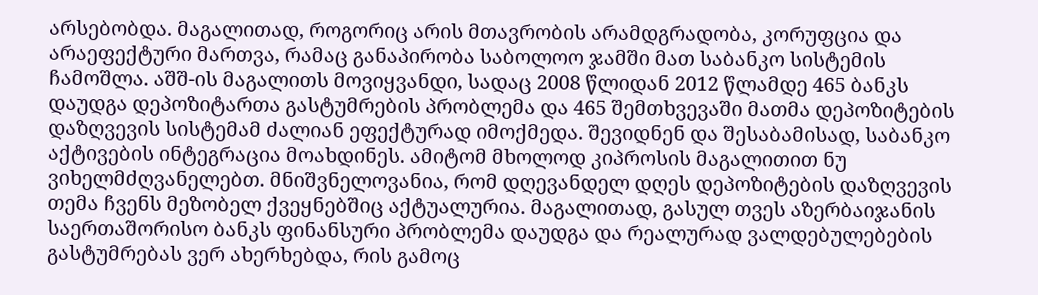არსებობდა. მაგალითად, როგორიც არის მთავრობის არამდგრადობა, კორუფცია და არაეფექტური მართვა, რამაც განაპირობა საბოლოო ჯამში მათ საბანკო სისტემის ჩამოშლა. აშშ-ის მაგალითს მოვიყვანდი, სადაც 2008 წლიდან 2012 წლამდე 465 ბანკს დაუდგა დეპოზიტართა გასტუმრების პრობლემა და 465 შემთხვევაში მათმა დეპოზიტების დაზღვევის სისტემამ ძალიან ეფექტურად იმოქმედა. შევიდნენ და შესაბამისად, საბანკო აქტივების ინტეგრაცია მოახდინეს. ამიტომ მხოლოდ კიპროსის მაგალითით ნუ ვიხელმძღვანელებთ. მნიშვნელოვანია, რომ დღევანდელ დღეს დეპოზიტების დაზღვევის თემა ჩვენს მეზობელ ქვეყნებშიც აქტუალურია. მაგალითად, გასულ თვეს აზერბაიჯანის საერთაშორისო ბანკს ფინანსური პრობლემა დაუდგა და რეალურად ვალდებულებების გასტუმრებას ვერ ახერხებდა, რის გამოც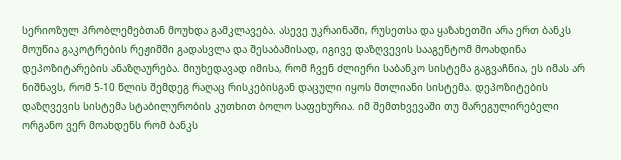სერიოზულ პრობლემებთან მოუხდა გამკლავება. ასევე უკრაინაში, რუსეთსა და ყაზახეთში არა ერთ ბანკს მოუწია გაკოტრების რეჟიმში გადასვლა და შესაბამისად, იგივე დაზღვევის სააგენტომ მოახდინა დეპოზიტარების ანაზღაურება. მიუხედავად იმისა, რომ ჩვენ ძლიერი საბანკო სისტემა გაგვაჩნია, ეს იმას არ ნიშნავს, რომ 5-10 წლის შემდეგ რაღაც რისკებისგან დაცული იყოს მთლიანი სისტემა. დეპოზიტების დაზღვევის სისტემა სტაბილურობის კუთხით ბოლო საფეხურია. იმ შემთხვევაში თუ მარეგულირებელი ორგანო ვერ მოახდენს რომ ბანკს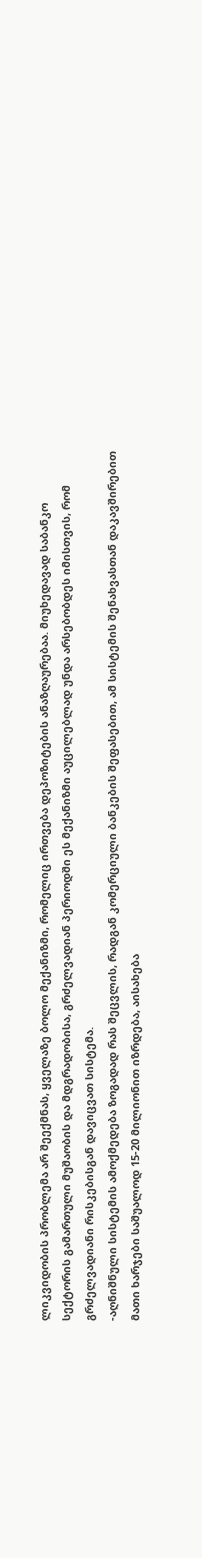ლიკვიდობის პრობლემა არ შეექმნას, ყველაზე ბოლო მექანიზმი, რომელიც ირთვება დეპოზიტების ანაზღაურებაა. მიუხედავად საბანკო სექტორის გამართული მუშაობის და მდგრადობისა, გრძელვადიან პერიოდში ეს მექანიზმი აუცილებლად უნდა არსებობდეს იმისთვის, რომ გრძელვადიანი რისკებისგან დავიცვათ სისტემა.
-აღნიშნული სისტემის ამოქმედება ზოგადად რას შეცვლის, რადგან კომერციული ბანკების შეფასებით, ამ სისტემის შენახვასთან დაკავშირებით მათი ხარჯები საშუალოდ 15-20 მილიონით იზრდება, აისახება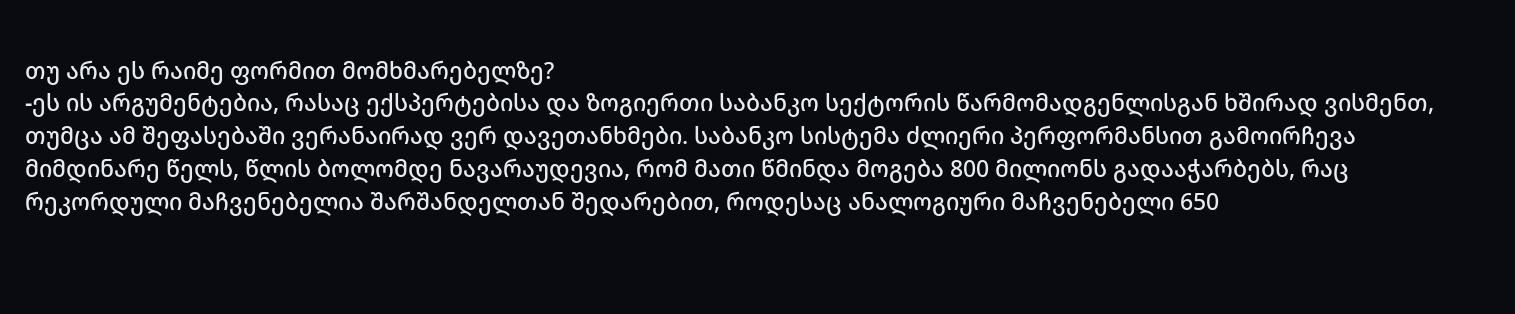თუ არა ეს რაიმე ფორმით მომხმარებელზე?
-ეს ის არგუმენტებია, რასაც ექსპერტებისა და ზოგიერთი საბანკო სექტორის წარმომადგენლისგან ხშირად ვისმენთ, თუმცა ამ შეფასებაში ვერანაირად ვერ დავეთანხმები. საბანკო სისტემა ძლიერი პერფორმანსით გამოირჩევა მიმდინარე წელს, წლის ბოლომდე ნავარაუდევია, რომ მათი წმინდა მოგება 800 მილიონს გადააჭარბებს, რაც რეკორდული მაჩვენებელია შარშანდელთან შედარებით, როდესაც ანალოგიური მაჩვენებელი 650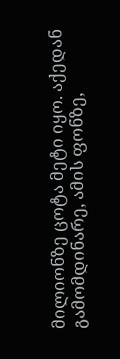მილიონზე ცოტა მეტი იყო. აქედან გამომდინარე, ამის ფონზე,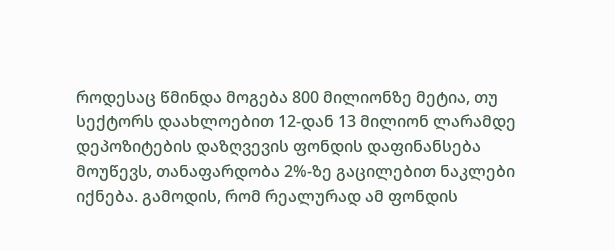როდესაც წმინდა მოგება 800 მილიონზე მეტია, თუ სექტორს დაახლოებით 12-დან 13 მილიონ ლარამდე დეპოზიტების დაზღვევის ფონდის დაფინანსება მოუწევს, თანაფარდობა 2%-ზე გაცილებით ნაკლები იქნება. გამოდის, რომ რეალურად ამ ფონდის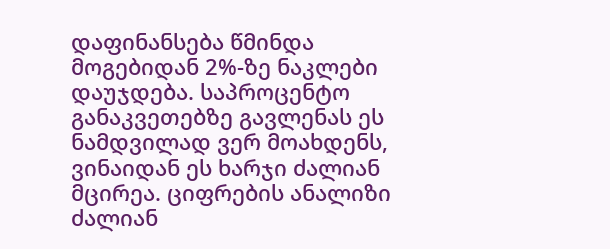დაფინანსება წმინდა მოგებიდან 2%-ზე ნაკლები დაუჯდება. საპროცენტო განაკვეთებზე გავლენას ეს ნამდვილად ვერ მოახდენს, ვინაიდან ეს ხარჯი ძალიან მცირეა. ციფრების ანალიზი ძალიან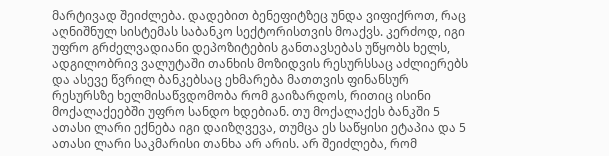მარტივად შეიძლება. დადებით ბენეფიტზეც უნდა ვიფიქროთ, რაც აღნიშნულ სისტემას საბანკო სექტორისთვის მოაქვს. კერძოდ, იგი უფრო გრძელვადიანი დეპოზიტების განთავსებას უწყობს ხელს, ადგილობრივ ვალუტაში თანხის მოზიდვის რესურსსაც აძლიერებს და ასევე წვრილ ბანკებსაც ეხმარება მათთვის ფინანსურ რესურსზე ხელმისაწვდომობა რომ გაიზარდოს, რითიც ისინი მოქალაქეებში უფრო სანდო ხდებიან. თუ მოქალაქეს ბანკში 5 ათასი ლარი ექნება იგი დაიზღვევა, თუმცა ეს საწყისი ეტაპია და 5 ათასი ლარი საკმარისი თანხა არ არის. არ შეიძლება, რომ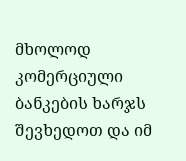მხოლოდ კომერციული ბანკების ხარჯს შევხედოთ და იმ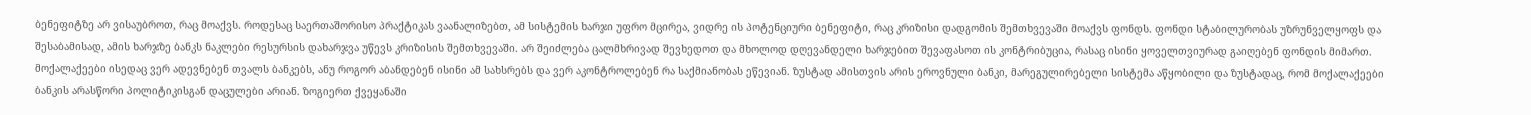ბენეფიტზე არ ვისაუბროთ, რაც მოაქვს. როდესაც საერთაშორისო პრაქტიკას ვაანალიზებთ, ამ სისტემის ხარჯი უფრო მცირეა, ვიდრე ის პოტენციური ბენეფიტი, რაც კრიზისი დადგომის შემთხვევაში მოაქვს ფონდს. ფონდი სტაბილურობას უზრუნველყოფს და შესაბამისად, ამის ხარჯზე ბანკს ნაკლები რესურსის დახარჯვა უწევს კრიზისის შემთხვევაში. არ შეიძლება ცალმხრივად შევხედოთ და მხოლოდ დღევანდელი ხარჯებით შევაფასოთ ის კონტრიბუცია, რასაც ისინი ყოველთვიურად გაიღებენ ფონდის მიმართ. მოქალაქეები ისედაც ვერ ადევნებენ თვალს ბანკებს, ანუ როგორ აბანდებენ ისინი ამ სახსრებს და ვერ აკონტროლებენ რა საქმიანობას ეწევიან. ზუსტად ამისთვის არის ეროვნული ბანკი, მარეგულირებელი სისტემა აწყობილი და ზუსტადაც, რომ მოქალაქეები ბანკის არასწორი პოლიტიკისგან დაცულები არიან. ზოგიერთ ქვეყანაში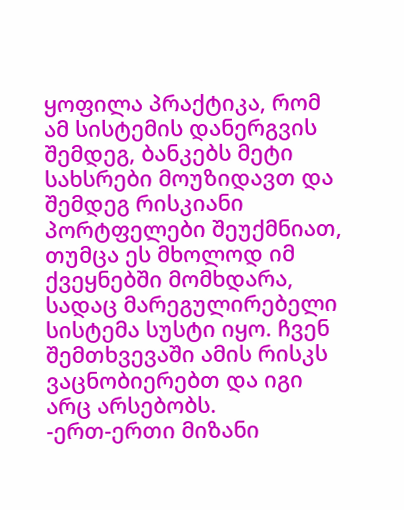ყოფილა პრაქტიკა, რომ ამ სისტემის დანერგვის შემდეგ, ბანკებს მეტი სახსრები მოუზიდავთ და შემდეგ რისკიანი პორტფელები შეუქმნიათ, თუმცა ეს მხოლოდ იმ ქვეყნებში მომხდარა, სადაც მარეგულირებელი სისტემა სუსტი იყო. ჩვენ შემთხვევაში ამის რისკს ვაცნობიერებთ და იგი არც არსებობს.
-ერთ-ერთი მიზანი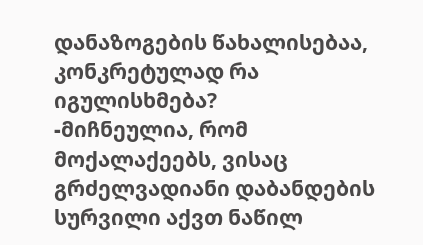დანაზოგების წახალისებაა, კონკრეტულად რა იგულისხმება?
-მიჩნეულია, რომ მოქალაქეებს, ვისაც გრძელვადიანი დაბანდების სურვილი აქვთ ნაწილ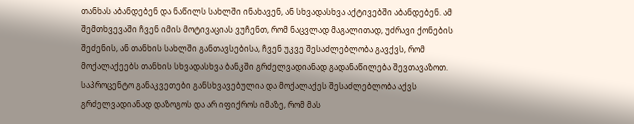თანხას აბანდებენ და ნაწილს სახლში ინახავენ, ან სხვადასხვა აქტივებში აბანდებენ. ამ შემთხვევაში ჩვენ იმის მოტივაციას ვუჩენთ, რომ ნაცვლად მაგალითად, უძრავი ქონების შეძენის, ან თანხის სახლში განთავსებისა, ჩვენ უკვე შესაძლებლობა გავქვს, რომ მოქალაქეებს თანხის სხვადასხვა ბანკში გრძელვადიანად გადანაწილება შევთავაზოთ. საპროცენტო განაკვეთები განსხვავებულია და მოქალაქეს შესაძლებლობა აქვს გრძელვადიანად დაზოგოს და არ იფიქროს იმაზე, რომ მას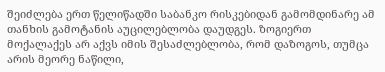შეიძლება ერთ წელიწადში საბანკო რისკებიდან გამომდინარე ამ თანხის გამოტანის აუცილებლობა დაუდგეს. ზოგიერთ მოქალაქეს არ აქვს იმის შესაძლებლობა, რომ დაზოგოს, თუმცა არის მეორე ნაწილი,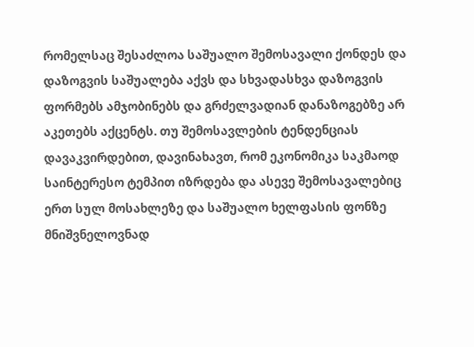რომელსაც შესაძლოა საშუალო შემოსავალი ქონდეს და დაზოგვის საშუალება აქვს და სხვადასხვა დაზოგვის ფორმებს ამჯობინებს და გრძელვადიან დანაზოგებზე არ აკეთებს აქცენტს. თუ შემოსავლების ტენდენციას დავაკვირდებით, დავინახავთ, რომ ეკონომიკა საკმაოდ საინტერესო ტემპით იზრდება და ასევე შემოსავალებიც ერთ სულ მოსახლეზე და საშუალო ხელფასის ფონზე მნიშვნელოვნად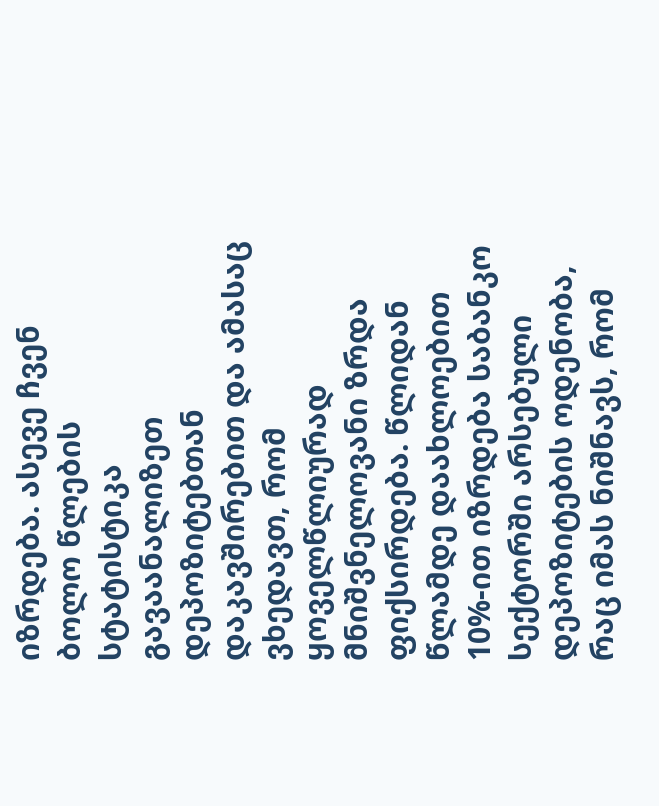იზრდება. ასევე ჩვენ ბოლო წლების სტატისტიკა გავაანალიზეთ დეპოზიტებთან დაკავშირებით და ამასაც ვხედავთ, რომ ყოველწლიურად მნიშვნელოვანი ზრდა ფიქსირდება. წლიდან წლამდე დაახლოებით 10%-ით იზრდება საბანკო სექტორში არსებული დეპოზიტების ოდენობა, რაც იმას ნიშნავს, რომ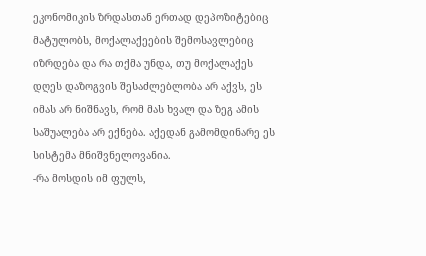ეკონომიკის ზრდასთან ერთად დეპოზიტებიც მატულობს, მოქალაქეების შემოსავლებიც იზრდება და რა თქმა უნდა, თუ მოქალაქეს დღეს დაზოგვის შესაძლებლობა არ აქვს, ეს იმას არ ნიშნავს, რომ მას ხვალ და ზეგ ამის საშუალება არ ექნება. აქედან გამომდინარე ეს სისტემა მნიშვნელოვანია.
-რა მოსდის იმ ფულს,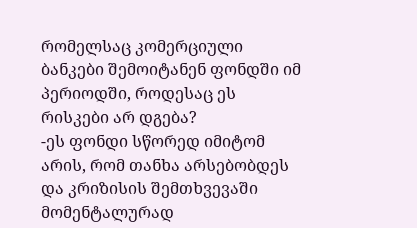რომელსაც კომერციული ბანკები შემოიტანენ ფონდში იმ პერიოდში, როდესაც ეს რისკები არ დგება?
-ეს ფონდი სწორედ იმიტომ არის, რომ თანხა არსებობდეს და კრიზისის შემთხვევაში მომენტალურად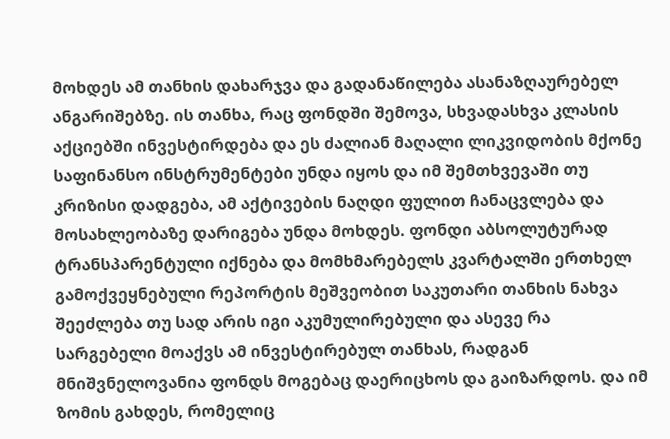მოხდეს ამ თანხის დახარჯვა და გადანაწილება ასანაზღაურებელ ანგარიშებზე. ის თანხა, რაც ფონდში შემოვა, სხვადასხვა კლასის აქციებში ინვესტირდება და ეს ძალიან მაღალი ლიკვიდობის მქონე საფინანსო ინსტრუმენტები უნდა იყოს და იმ შემთხვევაში თუ კრიზისი დადგება, ამ აქტივების ნაღდი ფულით ჩანაცვლება და მოსახლეობაზე დარიგება უნდა მოხდეს. ფონდი აბსოლუტურად ტრანსპარენტული იქნება და მომხმარებელს კვარტალში ერთხელ გამოქვეყნებული რეპორტის მეშვეობით საკუთარი თანხის ნახვა შეეძლება თუ სად არის იგი აკუმულირებული და ასევე რა სარგებელი მოაქვს ამ ინვესტირებულ თანხას, რადგან მნიშვნელოვანია ფონდს მოგებაც დაერიცხოს და გაიზარდოს. და იმ ზომის გახდეს, რომელიც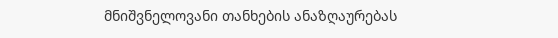მნიშვნელოვანი თანხების ანაზღაურებას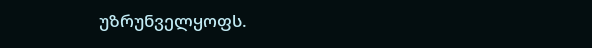უზრუნველყოფს.